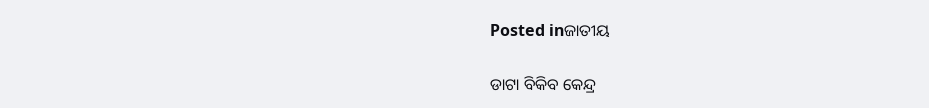Posted inଜାତୀୟ

ଡାଟା ବିକିବ କେନ୍ଦ୍ର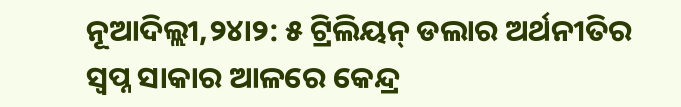ନୂଆଦିଲ୍ଲୀ,୨୪ା୨: ୫ ଟ୍ରିଲିୟନ୍‌ ଡଲାର ଅର୍ଥନୀତିର ସ୍ବପ୍ନ ସାକାର ଆଳରେ କେନ୍ଦ୍ର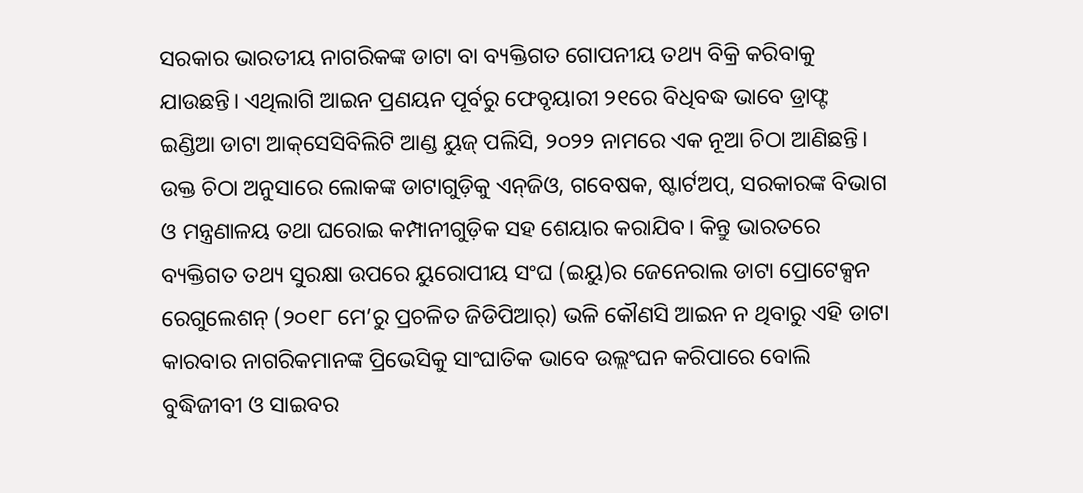ସରକାର ଭାରତୀୟ ନାଗରିକଙ୍କ ଡାଟା ବା ବ୍ୟକ୍ତିଗତ ଗୋପନୀୟ ତଥ୍ୟ ବିକ୍ରି କରିବାକୁ ଯାଉଛନ୍ତି। ଏଥିଲାଗି ଆଇନ ପ୍ରଣୟନ ପୂର୍ବରୁ ଫେବୃୟାରୀ ୨୧ରେ ବିଧିବଦ୍ଧ ଭାବେ ଡ୍ରାଫ୍ଟ ଇଣ୍ଡିଆ ଡାଟା ଆକ୍‌ସେସିବିଲିଟି ଆଣ୍ଡ ୟୁଜ୍‌ ପଲିସି, ୨୦୨୨ ନାମରେ ଏକ ନୂଆ ଚିଠା ଆଣିଛନ୍ତି। ଉକ୍ତ ଚିଠା ଅନୁସାରେ ଲୋକଙ୍କ ଡାଟାଗୁଡ଼ିକୁ ଏନ୍‌ଜିଓ, ଗବେଷକ, ଷ୍ଟାର୍ଟଅପ୍‌, ସରକାରଙ୍କ ବିଭାଗ ଓ ମନ୍ତ୍ରଣାଳୟ ତଥା ଘରୋଇ କମ୍ପାନୀଗୁଡ଼ିକ ସହ ଶେୟାର କରାଯିବ। କିନ୍ତୁ ଭାରତରେ ବ୍ୟକ୍ତିଗତ ତଥ୍ୟ ସୁରକ୍ଷା ଉପରେ ୟୁରୋପୀୟ ସଂଘ (ଇୟୁ)ର ଜେନେରାଲ ଡାଟା ପ୍ରୋଟେକ୍ସନ ରେଗୁଲେଶନ୍‌ (୨୦୧୮ ମେ’ରୁ ପ୍ରଚଳିତ ଜିଡିପିଆର୍‌) ଭଳି କୌଣସି ଆଇନ ନ ଥିବାରୁ ଏହି ଡାଟା କାରବାର ନାଗରିକମାନଙ୍କ ପ୍ରିଭେସିକୁ ସାଂଘାତିକ ଭାବେ ଉଲ୍ଲଂଘନ କରିପାରେ ବୋଲି ବୁଦ୍ଧିଜୀବୀ ଓ ସାଇବର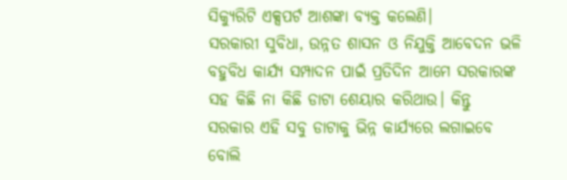ସିକ୍ୟୁରିଟି ଏକ୍ସପର୍ଟ ଆଶଙ୍କା ବ୍ୟକ୍ତ କଲେଣି।
ସରକାରୀ ସୁବିଧା, ଉନ୍ନତ ଶାସନ ଓ ନିଯୁକ୍ତି ଆବେଦନ ଭଳି ବହୁବିଧ କାର୍ଯ୍ୟ ସମ୍ପାଦନ ପାଇଁ ପ୍ରତିଦିନ ଆମେ ସରକାରଙ୍କ ସହ କିଛି ନା କିଛି ଡାଟା ଶେୟାର କରିଥାଉ। କିନ୍ତୁ ସରକାର ଏହି ସବୁ ଡାଟାକୁ ଭିନ୍ନ କାର୍ଯ୍ୟରେ ଲଗାଇବେ ବୋଲି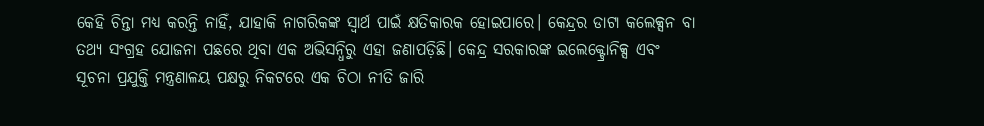କେହି ଚିନ୍ତା ମଧ୍ୟ କରନ୍ତି ନାହିଁ, ଯାହାକି ନାଗରିକଙ୍କ ସ୍ବାର୍ଥ ପାଇଁ କ୍ଷତିକାରକ ହୋଇପାରେ। କେନ୍ଦ୍ରର ଡାଟା କଲେକ୍ସନ ବା ତଥ୍ୟ ସଂଗ୍ରହ ଯୋଜନା ପଛରେ ଥିବା ଏକ ଅଭିସନ୍ଧିରୁ ଏହା ଜଣାପଡ଼ିଛି। କେନ୍ଦ୍ର ସରକାରଙ୍କ ଇଲେକ୍ଟ୍ରୋନିକ୍ସ ଏବଂ ସୂଚନା ପ୍ରଯୁକ୍ତି ମନ୍ତ୍ରଣାଳୟ ପକ୍ଷରୁ ନିକଟରେ ଏକ ଚିଠା ନୀତି ଜାରି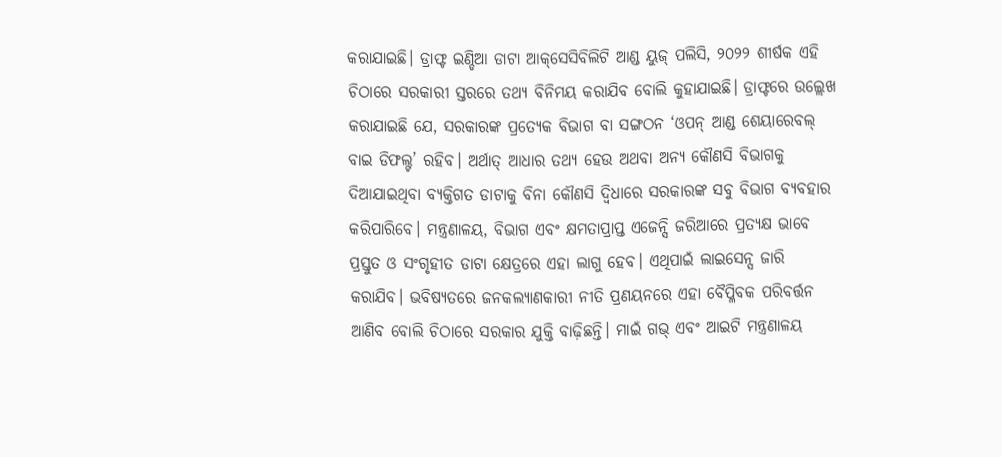କରାଯାଇଛି। ଡ୍ରାଫ୍ଟ ଇଣ୍ଡିଆ ଡାଟା ଆକ୍‌ସେସିବିଲିଟି ଆଣ୍ଡ ୟୁଜ୍‌ ପଲିସି, ୨୦୨୨ ଶୀର୍ଷକ ଏହି ଚିଠାରେ ସରକାରୀ ସ୍ତରରେ ତଥ୍ୟ ବିନିମୟ କରାଯିବ ବୋଲି କୁହାଯାଇଛି। ଡ୍ରାଫ୍ଟରେ ଉଲ୍ଲେଖ କରାଯାଇଛି ଯେ, ସରକାରଙ୍କ ପ୍ରତ୍ୟେକ ବିଭାଗ ବା ସଙ୍ଗଠନ ‘ଓପନ୍‌ ଆଣ୍ଡ ଶେୟାରେବଲ୍‌ ବାଇ ଡିଫଲ୍ଟ’ ରହିବ। ଅର୍ଥାତ୍‌ ଆଧାର ତଥ୍ୟ ହେଉ ଅଥବା ଅନ୍ୟ କୌଣସି ବିଭାଗକୁ ଦିଆଯାଇଥିବା ବ୍ୟକ୍ତିଗତ ଡାଟାକୁ ବିନା କୌଣସି ଦ୍ୱିଧାରେ ସରକାରଙ୍କ ସବୁ ବିଭାଗ ବ୍ୟବହାର କରିପାରିବେ। ମନ୍ତ୍ରଣାଳୟ, ବିଭାଗ ଏବଂ କ୍ଷମତାପ୍ରାପ୍ତ ଏଜେନ୍ସି ଜରିଆରେ ପ୍ରତ୍ୟକ୍ଷ ଭାବେ ପ୍ରସ୍ତୁତ ଓ ସଂଗୃହୀତ ଡାଟା କ୍ଷେତ୍ରରେ ଏହା ଲାଗୁ ହେବ। ଏଥିପାଇଁ ଲାଇସେନ୍ସ ଜାରି କରାଯିବ। ଭବିଷ୍ୟତରେ ଜନକଲ୍ୟାଣକାରୀ ନୀତି ପ୍ରଣୟନରେ ଏହା ବୈପ୍ଳିବକ ପରିବର୍ତ୍ତନ ଆଣିବ ବୋଲି ଚିଠାରେ ସରକାର ଯୁକ୍ତି ବାଢ଼ିଛନ୍ତି। ମାଇଁ ଗଭ୍‌ ଏବଂ ଆଇଟି ମନ୍ତ୍ରଣାଳୟ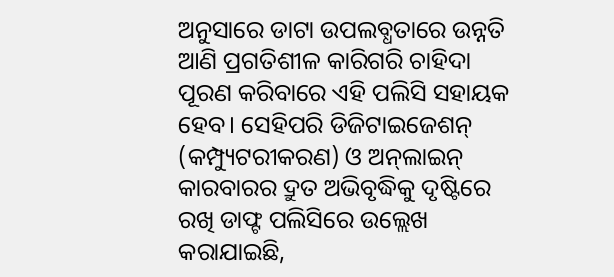ଅନୁସାରେ ଡାଟା ଉପଲବ୍ଧତାରେ ଉନ୍ନତି ଆଣି ପ୍ରଗତିଶୀଳ କାରିଗରି ଚାହିଦା ପୂରଣ କରିବାରେ ଏହି ପଲିସି ସହାୟକ ହେବ। ସେହିପରି ଡିଜିଟାଇଜେଶନ୍‌ (କମ୍ପ୍ୟୁଟରୀକରଣ) ଓ ଅନ୍‌ଲାଇନ୍‌ କାରବାରର ଦ୍ରୁତ ଅଭିବୃଦ୍ଧିକୁ ଦୃଷ୍ଟିରେ ରଖି ଡାଫ୍ଟ ପଲିସିରେ ଉଲ୍ଲେଖ କରାଯାଇଛି,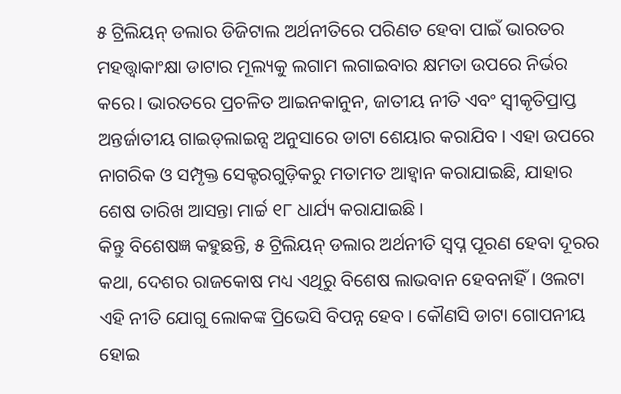୫ ଟ୍ରିଲିୟନ୍‌ ଡଲାର ଡିଜିଟାଲ ଅର୍ଥନୀତିରେ ପରିଣତ ହେବା ପାଇଁ ଭାରତର ମହତ୍ତ୍ୱାକାଂକ୍ଷା ଡାଟାର ମୂଲ୍ୟକୁ ଲଗାମ ଲଗାଇବାର କ୍ଷମତା ଉପରେ ନିର୍ଭର କରେ। ଭାରତରେ ପ୍ରଚଳିତ ଆଇନକାନୁନ, ଜାତୀୟ ନୀତି ଏବଂ ସ୍ବୀକୃତିପ୍ରାପ୍ତ ଅନ୍ତର୍ଜାତୀୟ ଗାଇଡ୍‌ଲାଇନ୍ସ ଅନୁସାରେ ଡାଟା ଶେୟାର କରାଯିବ। ଏହା ଉପରେ ନାଗରିକ ଓ ସମ୍ପୃକ୍ତ ସେକ୍ଟରଗୁଡ଼ିକରୁ ମତାମତ ଆହ୍ବାନ କରାଯାଇଛି, ଯାହାର ଶେଷ ତାରିଖ ଆସନ୍ତା ମାର୍ଚ୍ଚ ୧୮ ଧାର୍ଯ୍ୟ କରାଯାଇଛି।
କିନ୍ତୁ ବିଶେଷଜ୍ଞ କହୁଛନ୍ତି, ୫ ଟ୍ରିଲିୟନ୍‌ ଡଲାର ଅର୍ଥନୀତି ସ୍ବପ୍ନ ପୂରଣ ହେବା ଦୂରର କଥା, ଦେଶର ରାଜକୋଷ ମଧ୍ୟ ଏଥିରୁ ବିଶେଷ ଲାଭବାନ ହେବନାହିଁ। ଓଲଟା ଏହି ନୀତି ଯୋଗୁ ଲୋକଙ୍କ ପ୍ରିଭେସି ବିପନ୍ନ ହେବ। କୌଣସି ଡାଟା ଗୋପନୀୟ ହୋଇ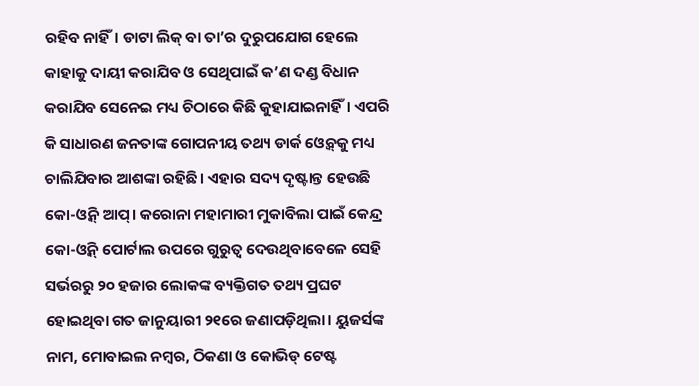ରହିବ ନାହିଁ। ଡାଟା ଲିକ୍‌ ବା ତା’ର ଦୁରୁପଯୋଗ ହେଲେ କାହାକୁ ଦାୟୀ କରାଯିବ ଓ ସେଥିପାଇଁ କ’ଣ ଦଣ୍ଡ ବିଧାନ କରାଯିବ ସେନେଇ ମଧ୍ୟ ଚିଠାରେ କିଛି କୁହାଯାଇନାହିଁ। ଏପରି କି ସାଧାରଣ ଜନତାଙ୍କ ଗୋପନୀୟ ତଥ୍ୟ ଡାର୍କ ଓ୍ବେବ୍‌କୁ ମଧ୍ୟ ଚାଲିଯିବାର ଆଶଙ୍କା ରହିଛି। ଏହାର ସଦ୍ୟ ଦୃଷ୍ଟାନ୍ତ ହେଉଛି କୋ-ଓ୍ବିନ୍‌ ଆପ୍‌। କରୋନା ମହାମାରୀ ମୁକାବିଲା ପାଇଁ କେନ୍ଦ୍ର କୋ-ଓ୍ବିନ୍‌ ପୋର୍ଟାଲ ଉପରେ ଗୁରୁତ୍ୱ ଦେଉଥିବାବେଳେ ସେହି ସର୍ଭରରୁ ୨୦ ହଜାର ଲୋକଙ୍କ ବ୍ୟକ୍ତିଗତ ତଥ୍ୟ ପ୍ରଘଟ ହୋଇଥିବା ଗତ ଜାନୁୟାରୀ ୨୧ରେ ଜଣାପଡ଼ିଥିଲା। ୟୁଜର୍ସଙ୍କ ନାମ, ମୋବାଇଲ ନମ୍ବର, ଠିକଣା ଓ କୋଭିଡ୍‌ ଟେଷ୍ଟ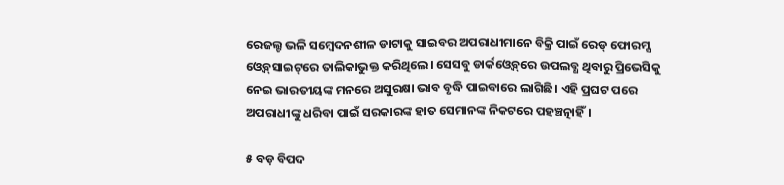ରେଜଲ୍ଟ ଭଳି ସମ୍ବେଦନଶୀଳ ଡାଟାକୁ ସାଇବର ଅପରାଧୀମାନେ ବିକ୍ରି ପାଇଁ ରେଡ୍‌ ଫୋରମ୍ସ ଓ୍ବେବ୍‌ସାଇଟ୍‌ରେ ତାଲିକାଭୁକ୍ତ କରିଥିଲେ। ସେସବୁ ଡାର୍କଓ୍ବେବ୍‌ରେ ଉପଲବ୍ଧ ଥିବାରୁ ପ୍ରିଭେସିକୁ ନେଇ ଭାରତୀୟଙ୍କ ମନରେ ଅସୁରକ୍ଷା ଭାବ ବୃଦ୍ଧି ପାଇବାରେ ଲାଗିଛି। ଏହି ପ୍ରଘଟ ପରେ ଅପରାଧୀଙ୍କୁ ଧରିବା ପାଇଁ ସରକାରଙ୍କ ହାତ ସେମାନଙ୍କ ନିକଟରେ ପହଞ୍ଚତ୍ନାହିଁ।

୫ ବଡ଼ ବିପଦ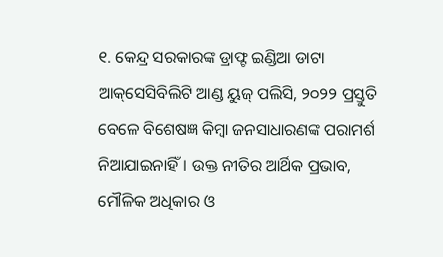୧. କେନ୍ଦ୍ର ସରକାରଙ୍କ ଡ୍ରାଫ୍ଟ ଇଣ୍ଡିଆ ଡାଟା ଆକ୍‌ସେସିବିଲିଟି ଆଣ୍ଡ ୟୁଜ୍‌ ପଲିସି, ୨୦୨୨ ପ୍ରସ୍ତୁତି ବେଳେ ବିଶେଷଜ୍ଞ କିମ୍ବା ଜନସାଧାରଣଙ୍କ ପରାମର୍ଶ ନିଆଯାଇନାହିଁ। ଉକ୍ତ ନୀତିର ଆର୍ଥିକ ପ୍ରଭାବ, ମୌଳିକ ଅଧିକାର ଓ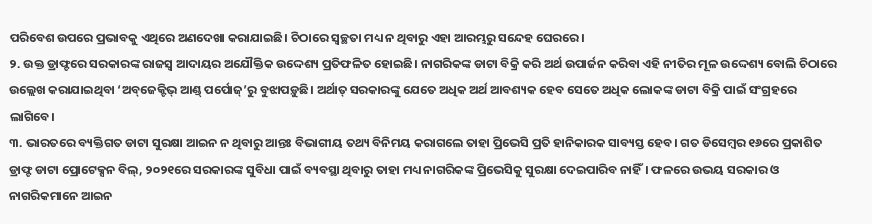ପରିବେଶ ଉପରେ ପ୍ରଭାବକୁ ଏଥିରେ ଅଣଦେଖା କରାଯାଇଛି। ଚିଠାରେ ସ୍ବଚ୍ଛତା ମଧ୍ୟ ନ ଥିବାରୁ ଏହା ଆରମ୍ଭରୁ ସନ୍ଦେହ ଘେରରେ।
୨. ଉକ୍ତ ଡ୍ରାଫ୍ଟରେ ସରକାରଙ୍କ ରାଜସ୍ବ ଆଦାୟର ଅଯୌକ୍ତିକ ଉଦ୍ଦେଶ୍ୟ ପ୍ରତିଫଳିତ ହୋଇଛି। ନାଗରିକଙ୍କ ଡାଟା ବିକ୍ରି କରି ଅର୍ଥ ଉପାର୍ଜନ କରିବା ଏହି ନୀତିର ମୂଳ ଉଦ୍ଦେଶ୍ୟ ବୋଲି ଚିଠାରେ ଉଲ୍ଲେଖ କରାଯାଇଥିବା ‘ଅବ୍‌ଜେକ୍ଟିଭ୍‌ ଆଣ୍ଡ୍‌ ପର୍ପୋଜ୍‌’ରୁ ବୁଝାପଡ଼ୁଛି। ଅର୍ଥାତ୍‌ ସରକାରଙ୍କୁ ଯେତେ ଅଧିକ ଅର୍ଥ ଆବଶ୍ୟକ ହେବ ସେତେ ଅଧିକ ଲୋକଙ୍କ ଡାଟା ବିକ୍ରି ପାଇଁ ସଂଗ୍ରହରେ ଲାଗିବେ।
୩. ଭାରତରେ ବ୍ୟକ୍ତିଗତ ଡାଟା ସୁରକ୍ଷା ଆଇନ ନ ଥିବାରୁ ଆନ୍ତଃ ବିଭାଗୀୟ ତଥ୍ୟ ବିନିମୟ କରାଗଲେ ତାହା ପ୍ରିଭେସି ପ୍ରତି ହାନିକାରକ ସାବ୍ୟସ୍ତ ହେବ। ଗତ ଡିସେମ୍ବର ୧୬ରେ ପ୍ରକାଶିତ ଡ୍ରାଫ୍ଟ ଡାଟା ପ୍ରୋଟେକ୍ସନ ବିଲ୍‌, ୨୦୨୧ରେ ସରକାରଙ୍କ ସୁବିଧା ପାଇଁ ବ୍ୟବସ୍ଥା ଥିବାରୁ ତାହା ମଧ୍ୟ ନାଗରିକଙ୍କ ପ୍ରିଭେସିକୁ ସୁରକ୍ଷା ଦେଇପାରିବ ନାହିଁ। ଫଳରେ ଉଭୟ ସରକାର ଓ ନାଗରିକମାନେ ଆଇନ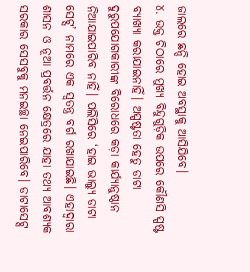ଜାଲରେ ଛନ୍ଦି ହୋଇ ଅବସ୍ଥାକୁ ଆସିଯିବେ।
୪. ଉକ୍ତ ଚିଠାରେ ମୁଖ୍ୟ ବିନ୍ଦୁଗୁଡ଼ିକ ଉପରେ କୌଣସି ସ୍ପଷ୍ଟ ବ୍ୟାଖ୍ୟା କରାଯାଇନାହିଁ। ଅସ୍ପଷ୍ଟତା ହେତୁ ଡାଟା ଦୁରୁପଯୋଗକାରୀଙ୍କ ବିରୋଧରେ କଡ଼ା କାର୍ଯ୍ୟାନୁଷ୍ଠାନ ନିଆଯାଇପାରିବ ନାହିଁ। ପଲିସିରେ ‘ହାଇ ଭାଲ୍ୟୁ ଡାଟା ସେଟ୍ସ’ ନାମରେ ଏକ ସ୍ବତନ୍ତ୍ର ବର୍ଗ ରଖାଯାଇଛି। ଏହାଦ୍ୱାରା ଶାସନ ଓ ନୂଆ ପ୍ରବର୍ତ୍ତନ କ୍ଷେତ୍ରରେ ଯାହା ତଥ୍ୟ ଆବଶ୍ୟକ ସରକାର ସେସବୁକୁ ମନଇଚ୍ଛା ନେଇପାରିବେ। ଡାଟାସେଟ୍ସ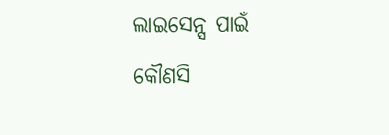ଲାଇସେନ୍ସ ପାଇଁ କୌଣସି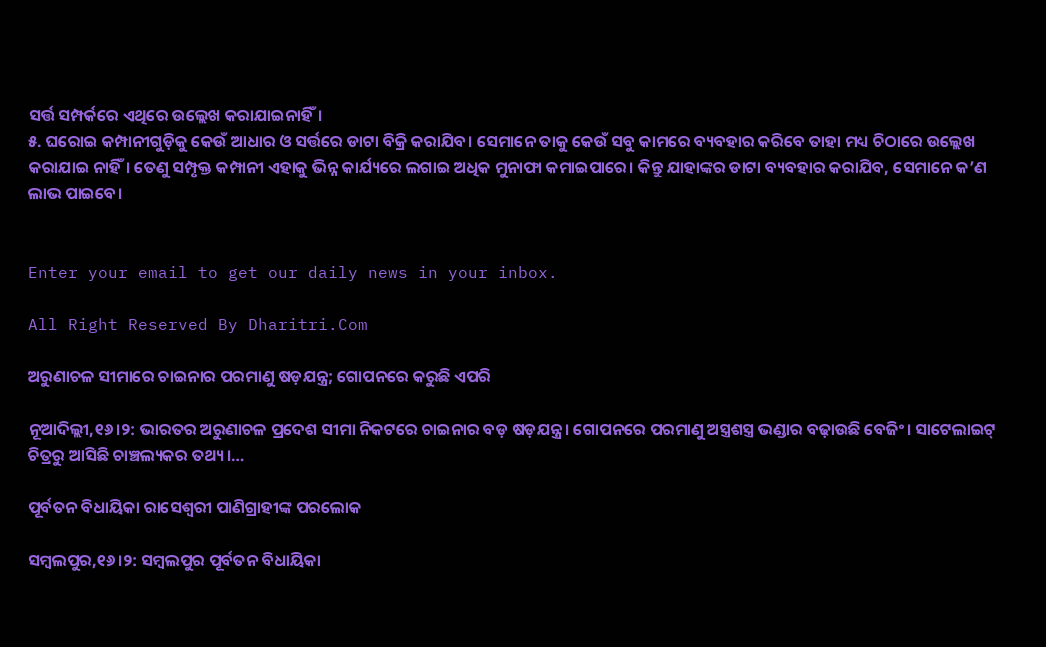ସର୍ତ୍ତ ସମ୍ପର୍କରେ ଏଥିରେ ଉଲ୍ଲେଖ କରାଯାଇନାହିଁ।
୫. ଘରୋଇ କମ୍ପାନୀଗୁଡ଼ିକୁ କେଉଁ ଆଧାର ଓ ସର୍ତ୍ତରେ ଡାଟା ବିକ୍ରି କରାଯିବ। ସେମାନେ ତାକୁ କେଉଁ ସବୁ କାମରେ ବ୍ୟବହାର କରିବେ ତାହା ମଧ୍ୟ ଚିଠାରେ ଉଲ୍ଲେଖ କରାଯାଇ ନାହିଁ। ତେଣୁ ସମ୍ପୃକ୍ତ କମ୍ପାନୀ ଏହାକୁ ଭିନ୍ନ କାର୍ଯ୍ୟରେ ଲଗାଇ ଅଧିକ ମୁନାଫା କମାଇପାରେ। କିନ୍ତୁ ଯାହାଙ୍କର ଡାଟା ବ୍ୟବହାର କରାଯିବ, ସେମାନେ କ’ଣ ଲାଭ ପାଇବେ।


Enter your email to get our daily news in your inbox.

All Right Reserved By Dharitri.Com

ଅରୁଣାଚଳ ସୀମାରେ ଚାଇନାର ପରମାଣୁ ଷଡ଼ଯନ୍ତ୍ର; ଗୋପନରେ କରୁଛି ଏପରି

ନୂଆଦିଲ୍ଲୀ,୧୬।୨: ଭାରତର ଅରୁଣାଚଳ ପ୍ରଦେଶ ସୀମା ନିକଟରେ ଚାଇନାର ବଡ଼ ଷଡ଼ଯନ୍ତ୍ର। ଗୋପନରେ ପରମାଣୁ ଅସ୍ତ୍ରଶସ୍ତ୍ର ଭଣ୍ଡାର ବଢ଼ାଉଛି ବେଜିଂ। ସାଟେଲାଇଟ୍ ଚିତ୍ରରୁ ଆସିଛି ଚାଞ୍ଚଲ୍ୟକର ତଥ୍ୟ।…

ପୂର୍ବତନ ବିଧାୟିକା ରାସେଶ୍ୱରୀ ପାଣିଗ୍ରାହୀଙ୍କ ପରଲୋକ

ସମ୍ୱଲପୁର,୧୬।୨: ସମ୍ୱଲପୁର ପୂର୍ବତନ ବିଧାୟିକା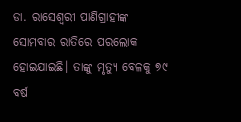ଡା. ରାସେଶ୍ୱରୀ ପାଣିଗ୍ରାହୀଙ୍କ ସୋମବାର ରାତିରେ ପରଲୋକ ହୋଇଯାଇଛି। ତାଙ୍କୁ ମୃତ୍ୟୁ ବେଳକୁ ୭୯ ବର୍ଷ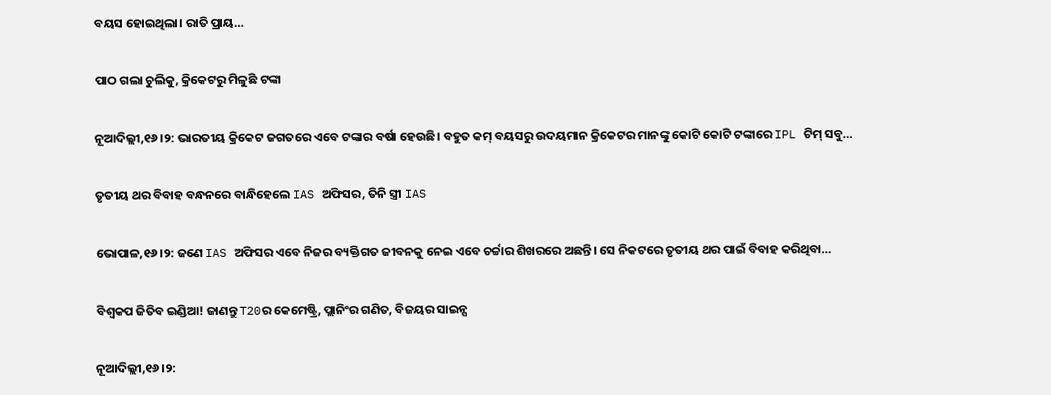ବୟସ ହୋଇଥିଲା। ରାତି ପ୍ରାୟ…

ପାଠ ଗଲା ଚୁଲିକୁ, କ୍ରିକେଟରୁ ମିଳୁଛି ଟଙ୍କା

ନୂଆଦିଲ୍ଲୀ,୧୬।୨: ଭାରତୀୟ କ୍ରିକେଟ ଜଗତରେ ଏବେ ଟଙ୍କାର ବର୍ଷା ହେଉଛି। ବହୁତ କମ୍ ବୟସରୁ ଉଦୟମାନ କ୍ରିକେଟର ମାନଙ୍କୁ କୋଟି କୋଟି ଟଙ୍କାରେ IPL ଟିମ୍ ସବୁ…

ତୃତୀୟ ଥର ବିବାହ ବନ୍ଧନରେ ବାନ୍ଧିହେଲେ IAS ଅଫିସର, ତିନି ସ୍ତ୍ରୀ IAS

ଭୋପାଳ,୧୬।୨: ଜଣେ IAS ଅଫିସର ଏବେ ନିଜର ବ୍ୟକ୍ତିଗତ ଜୀବନକୁ ନେଇ ଏବେ ଚର୍ଚ୍ଚାର ଶିଖରରେ ଅଛନ୍ତି। ସେ ନିକଟରେ ତୃତୀୟ ଥର ପାଇଁ ବିବାହ କରିଥିବା…

ବିଶ୍ୱକପ ଜିତିବ ଇଣ୍ଡିଆ! ଜାଣନ୍ତୁ T20ର କେମେଷ୍ଟ୍ରି, ପ୍ଲାନିଂର ଗଣିତ, ବିଜୟର ସାଇନ୍ସ

ନୂଆଦିଲ୍ଲୀ,୧୬।୨: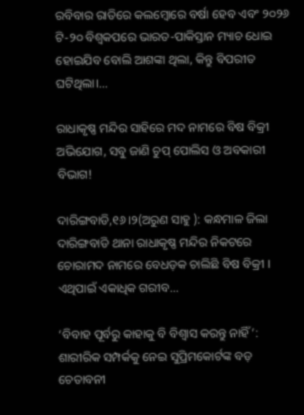ରବିବାର ରାତିରେ କଲମ୍ବୋରେ ବର୍ଷା ହେବ ଏବଂ ୨୦୨୬ ଟି-୨୦ ବିଶ୍ୱକପରେ ଭାରତ-ପାକିସ୍ତାନ ମ୍ୟାଚ ଧୋଇ ହୋଇଯିବ ବୋଲି ଆଶଙ୍କା ଥିଲା, କିନ୍ତୁ ବିପରୀତ ଘଟିଥିଲା।…

ରାଧାକୃଷ୍ଣ ମନ୍ଦିର ସାହିରେ ମଦ ନାମରେ ବିଷ ବିକ୍ରୀ ଅଭିଯୋଗ, ସବୁ ଜାଣି ଚୁପ୍ ପୋଲିସ ଓ ଅବକାରୀ ବିଭାଗ!

ଦାରିଙ୍ଗବାଡି,୧୬।୨(ଅରୁଣ ସାହୁ ): କନ୍ଧମାଳ ଜିଲା ଦାରିଙ୍ଗବାଡି ଥାନା ରାଧାକୃଷ୍ଣ ମନ୍ଦିର ନିକଟରେ ଚୋରାମଦ ନାମରେ ବେଧଡ଼କ ଚାଲିଛି ବିଷ ବିକ୍ରୀ । ଏଥିପାଇଁ ଏକାଧିକ ଗରୀବ…

‘ବିବାହ ପୂର୍ବରୁ କାହାକୁ ବି ବିଶ୍ୱାସ କରନ୍ତୁ ନାହିଁ’: ଶାରୀରିକ ସମ୍ପର୍କକୁ ନେଇ ସୁପ୍ରିମକୋର୍ଟଙ୍କ ବଡ଼ ଚେତାବନୀ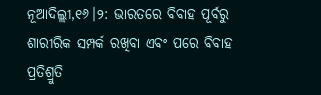ନୂଆଦିଲ୍ଲୀ,୧୬।୨: ଭାରତରେ ବିବାହ ପୂର୍ବରୁ ଶାରୀରିକ ସମ୍ପର୍କ ରଖିବା ଏବଂ ପରେ ବିବାହ ପ୍ରତିଶ୍ରୁତି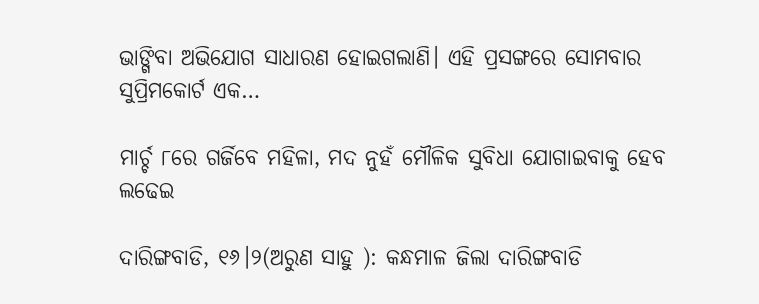ଭାଙ୍ଗିବା ଅଭିଯୋଗ ସାଧାରଣ ହୋଇଗଲାଣି। ଏହି ପ୍ରସଙ୍ଗରେ ସୋମବାର ସୁପ୍ରିମକୋର୍ଟ ଏକ…

ମାର୍ଚ୍ଚ ୮ରେ ଗର୍ଜିବେ ମହିଳା, ମଦ ନୁହଁ ମୌଳିକ ସୁବିଧା ଯୋଗାଇବାକୁ ହେବ ଲଢେଇ

ଦାରିଙ୍ଗବାଡି, ୧୬।୨(ଅରୁଣ ସାହୁ ): କନ୍ଧମାଳ ଜିଲା ଦାରିଙ୍ଗବାଡି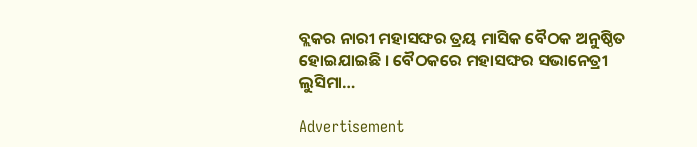ବ୍ଲକର ନାରୀ ମହାସଙ୍ଘର ତ୍ରୟ ମାସିକ ବୈଠକ ଅନୁଷ୍ଠିତ ହୋଇଯାଇଛି । ବୈଠକରେ ମହାସଙ୍ଘର ସଭାନେତ୍ରୀ ଲୁସିମା…

Advertisement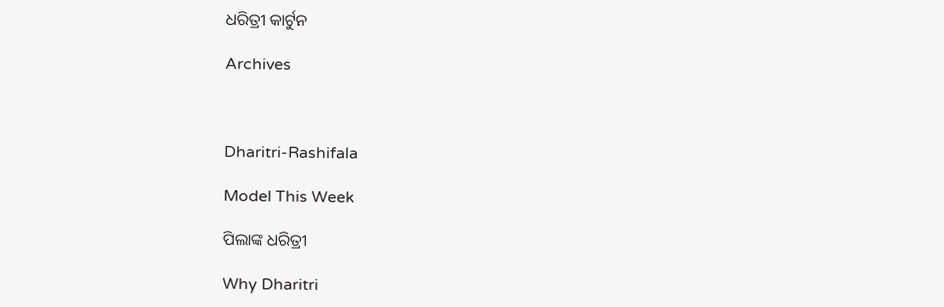ଧରିତ୍ରୀ କାର୍ଟୁନ

Archives



Dharitri-Rashifala

Model This Week

ପିଲାଙ୍କ ଧରିତ୍ରୀ

Why Dharitri